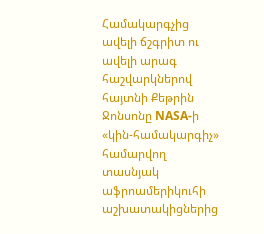Համակարգչից ավելի ճշգրիտ ու ավելի արագ հաշվարկներով հայտնի Քեթրին Ջոնսոնը NASA-ի «կին-համակարգիչ» համարվող տասնյակ աֆրոամերիկուհի աշխատակիցներից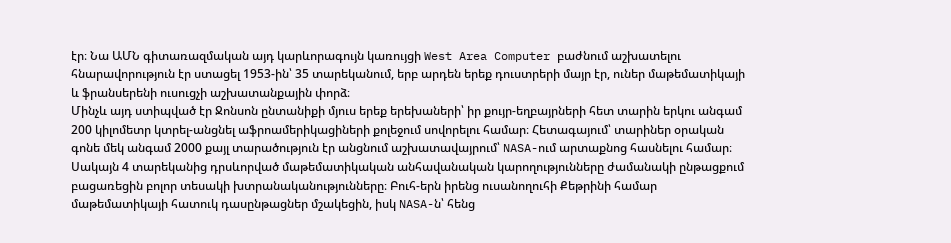էր։ Նա ԱՄՆ գիտառազմական այդ կարևորագույն կառույցի West Area Computer բաժնում աշխատելու հնարավորություն էր ստացել 1953-ին՝ 35 տարեկանում, երբ արդեն երեք դուստրերի մայր էր, ուներ մաթեմատիկայի և ֆրանսերենի ուսուցչի աշխատանքային փորձ։
Մինչև այդ ստիպված էր Ջոնսոն ընտանիքի մյուս երեք երեխաների՝ իր քույր-եղբայրների հետ տարին երկու անգամ 200 կիլոմետր կտրել-անցնել աֆրոամերիկացիների քոլեջում սովորելու համար։ Հետագայում՝ տարիներ օրական գոնե մեկ անգամ 2000 քայլ տարածություն էր անցնում աշխատավայրում՝ NASA-ում արտաքնոց հասնելու համար։
Սակայն 4 տարեկանից դրսևորված մաթեմատիկական անհավանական կարողությունները ժամանակի ընթացքում բացառեցին բոլոր տեսակի խտրանականությունները։ Բուհ-երն իրենց ուսանողուհի Քեթրինի համար մաթեմատիկայի հատուկ դասընթացներ մշակեցին, իսկ NASA-ն՝ հենց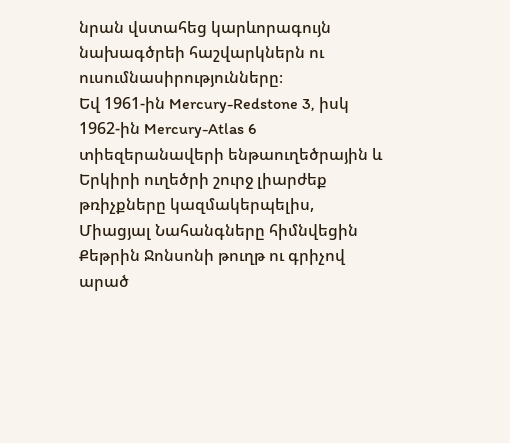նրան վստահեց կարևորագույն նախագծրեի հաշվարկներն ու ուսումնասիրությունները։
Եվ 1961-ին Mercury-Redstone 3, իսկ 1962-ին Mercury-Atlas 6 տիեզերանավերի ենթաուղեծրային և Երկիրի ուղեծրի շուրջ լիարժեք թռիչքները կազմակերպելիս, Միացյալ Նահանգները հիմնվեցին Քեթրին Ջոնսոնի թուղթ ու գրիչով արած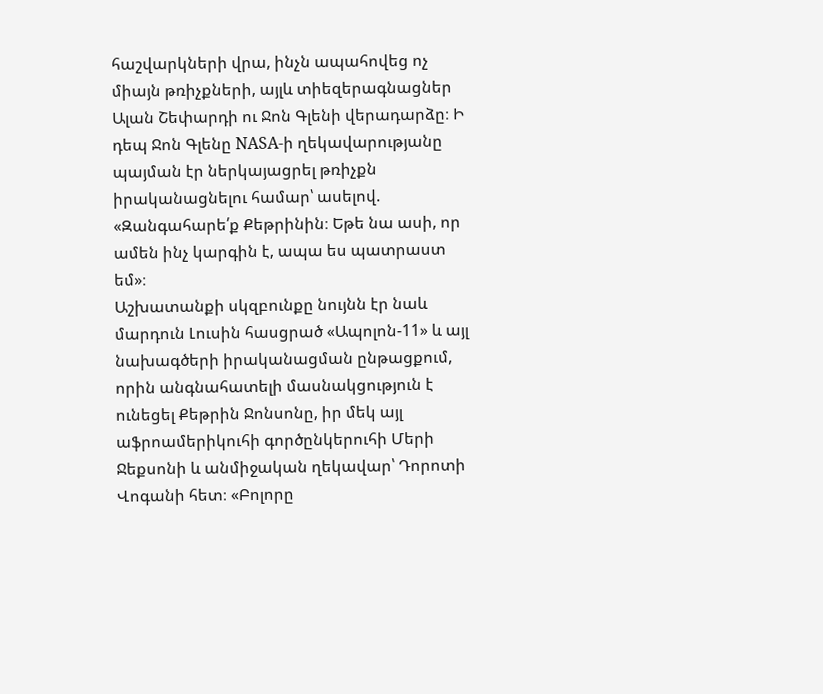հաշվարկների վրա, ինչն ապահովեց ոչ միայն թռիչքների, այլև տիեզերագնացներ Ալան Շեփարդի ու Ջոն Գլենի վերադարձը։ Ի դեպ Ջոն Գլենը NASA-ի ղեկավարությանը պայման էր ներկայացրել թռիչքն իրականացնելու համար՝ ասելով. «Զանգահարե՛ք Քեթրինին։ Եթե նա ասի, որ ամեն ինչ կարգին է, ապա ես պատրաստ եմ»։
Աշխատանքի սկզբունքը նույնն էր նաև մարդուն Լուսին հասցրած «Ապոլոն-11» և այլ նախագծերի իրականացման ընթացքում, որին անգնահատելի մասնակցություն է ունեցել Քեթրին Ջոնսոնը, իր մեկ այլ աֆրոամերիկուհի գործընկերուհի Մերի Ջեքսոնի և անմիջական ղեկավար՝ Դորոտի Վոգանի հետ։ «Բոլորը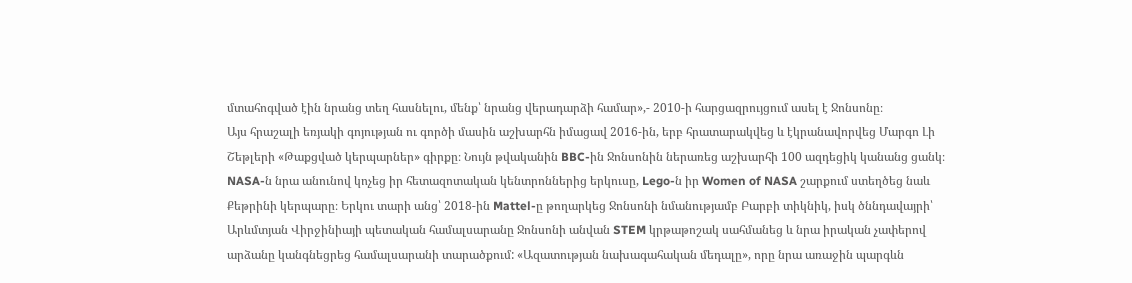մտահոգված էին նրանց տեղ հասնելու, մենք՝ նրանց վերադարձի համար»,- 2010-ի հարցազրույցում ասել է Ջոնսոնը։
Այս հրաշալի եռյակի գոյության ու գործի մասին աշխարհն իմացավ 2016-ին, երբ հրատարակվեց և էկրանավորվեց Մարգո Լի Շեթլերի «Թաքցված կերպարներ» գիրքը։ Նույն թվականին BBC-ին Ջոնսոնին ներառեց աշխարհի 100 ազդեցիկ կանանց ցանկ։ NASA-ն նրա անունով կոչեց իր հետազոտական կենտրոններից երկուսը, Lego-ն իր Women of NASA շարքում ստեղծեց նաև Քեթրինի կերպարը։ Երկու տարի անց՝ 2018-ին Mattel-ը թողարկեց Ջոնսոնի նմանությամբ Բարբի տիկնիկ, իսկ ծննդավայրի՝ Արևմտյան Վիրջինիայի պետական համալսարանը Ջոնսոնի անվան STEM կրթաթոշակ սահմանեց և նրա իրական չափերով արձանը կանգնեցրեց համալսարանի տարածքում: «Ազատության նախագահական մեդալը», որը նրա առաջին պարգևն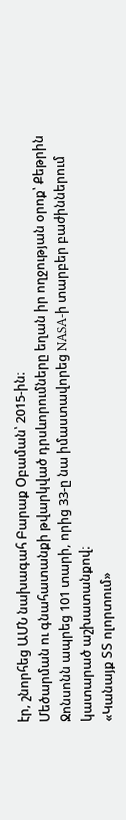էր, շնորհեց ԱՄՆ նախագահ Բարաք Օբաման՝ 2015-ին։
Մեծարման ու գնահատանքի թվարկված դրսևորումները եղան իր ողջության օրոք՝ Քեթրին Ջոնսոնն ապրեց 101 տարի, որից 33-ը նա իմաստավորեց NASA-ի տարբեր բաժիններում կատարած աշխատանքով։
«Կանայք ՏՏ ոլորտում»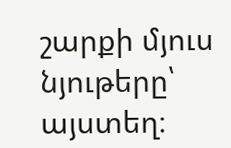շարքի մյուս նյութերը՝ այստեղ։